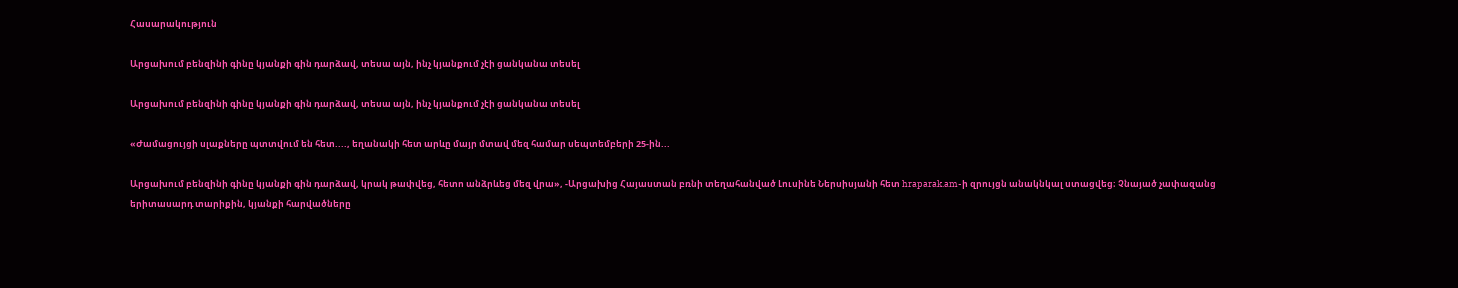Հասարակություն

Արցախում բենզինի գինը կյանքի գին դարձավ, տեսա այն, ինչ կյանքում չէի ցանկանա տեսել

Արցախում բենզինի գինը կյանքի գին դարձավ, տեսա այն, ինչ կյանքում չէի ցանկանա տեսել

«Ժամացույցի սլաքները պտտվում են հետ...., եղանակի հետ արևը մայր մտավ մեզ համար սեպտեմբերի 25-ին...

Արցախում բենզինի գինը կյանքի գին դարձավ, կրակ թափվեց, հետո անձրևեց մեզ վրա», -Արցախից Հայաստան բռնի տեղահանված Լուսինե Ներսիսյանի հետ hraparak.am-ի զրույցն անակնկալ ստացվեց։ Չնայած չափազանց երիտասարդ տարիքին, կյանքի հարվածները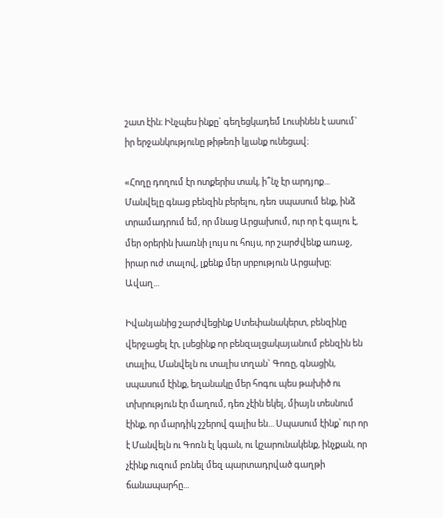շատ էին։ Ինչպես ինքը` գեղեցկադեմ Լուսինեն է ասում` իր երջանկությունը թիթեռի կյանք ունեցավ։

«Հողը դողում էր ոտքերիս տակ, ի՞նչ էր արդյոք...
Մանվելը գնաց բենզին բերելու, դեռ սպասում ենք, ինձ տրամադրում եմ, որ մնաց Արցախում, ուր որ է գալու է, մեր օրերին խառնի լույս ու հույս, որ շարժվենք առաջ, իրար ուժ տալով, լքենք մեր սրբություն Արցախը։
Ավաղ...

Իվանյանից շարժվեցինք Ստեփանակերտ, բենզինը վերջացել էր, լսեցինք որ բենզալցակայանում բենզին են տալիս, Մանվելն ու տալիս տղան` Գոռը, գնացին, սպասում էինք, եղանակը մեր հոգու պես թախիծ ու տխրություն էր մաղում, դեռ չէին եկել, միայն տեսնում էինք, որ մարդիկ շշերով գալիս են... Սպասում էինք՝ ուր որ է Մանվելն ու Գոռն էլ կգան, ու կշարունակենք, ինչքան, որ չէինք ուզում բռնել մեզ պարտադրված գաղթի ճանապարհը...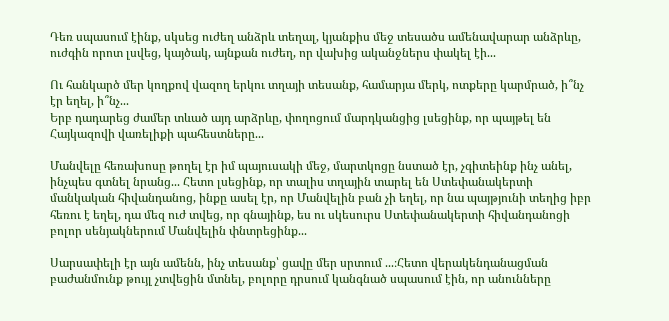Դեռ սպասում էինք, սկսեց ուժեղ անձրև տեղալ, կյանքիս մեջ տեսածս ամենավարար անձրևը, ուժգին որոտ լսվեց, կայծակ, այնքան ուժեղ, որ վախից ականջներս փակել էի...

Ու հանկարծ մեր կողքով վազող երկու տղայի տեսանք, համարյա մերկ, ոտքերը կարմրած, ի՞նչ էր եղել, ի՞նչ...
Երբ դադարեց ժամեր տևած այդ արձրևը, փողոցում մարդկանցից լսեցինք, որ պայթել են Հայկազովի վառելիքի պահեստները...

Մանվելը հեռախոսը թողել էր իմ պայուսակի մեջ, մարտկոցը նստած էր, չգիտեինք ինչ անել, ինչպես գտնել նրանց... Հետո լսեցինք, որ տալիս տղային տարել են Ստեփանակերտի մանկական հիվանդանոց, ինքը ասել էր, որ Մանվելին բան չի եղել, որ նա պայթյունի տեղից իբր հեռու է եղել, դա մեզ ուժ տվեց, որ գնայինք, ես ու սկեսուրս Ստեփանակերտի հիվանդանոցի բոլոր սենյակներում Մանվելին փնտրեցինք...

Սարսափելի էր այն ամենն, ինչ տեսանք՝ ցավը մեր սրտում ...։Հետո վերակենդանացման բաժանմունք թույլ չտվեցին մտնել, բոլորը դրսում կանգնած սպասում էին, որ անունները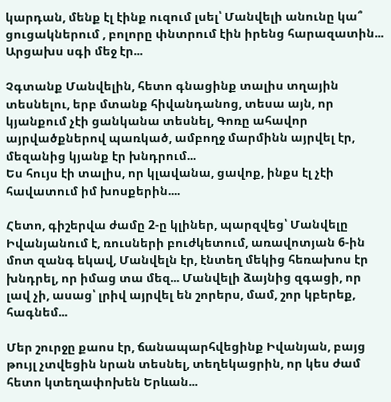կարդան, մենք էլ էինք ուզում լսել՝ Մանվելի անունը կա՞ ցուցակներում , բոլորը փնտրում էին իրենց հարազատին...
Արցախս սգի մեջ էր...

Չգտանք Մանվելին, հետո գնացինք տալիս տղային տեսնելու, երբ մտանք հիվանդանոց, տեսա այն, որ կյանքում չէի ցանկանա տեսնել, Գոռը ահավոր այրվածքներով պառկած, ամբողջ մարմինն այրվել էր, մեզանից կյանք էր խնդրում...
Ես հույս էի տալիս, որ կլավանա, ցավոք, ինքս էլ չէի հավատում իմ խոսքերին....

Հետո, գիշերվա ժամը 2-ը կլիներ, պարզվեց՝ Մանվելը Իվանյանում է, ռուսների բուժկետում, առավոտյան 6-ին մոտ զանգ եկավ, Մանվելն էր, էնտեղ մեկից հեռախոս էր խնդրել, որ իմաց տա մեզ... Մանվելի ձայնից զգացի, որ լավ չի, ասաց՝ լրիվ այրվել են շորերս, մամ, շոր կբերեք, հագնեմ...

Մեր շուրջը քաոս էր, ճանապարհվեցինք Իվանյան, բայց թույլ չտվեցին նրան տեսնել, տեղեկացրին, որ կես ժամ հետո կտեղափոխեն Երևան...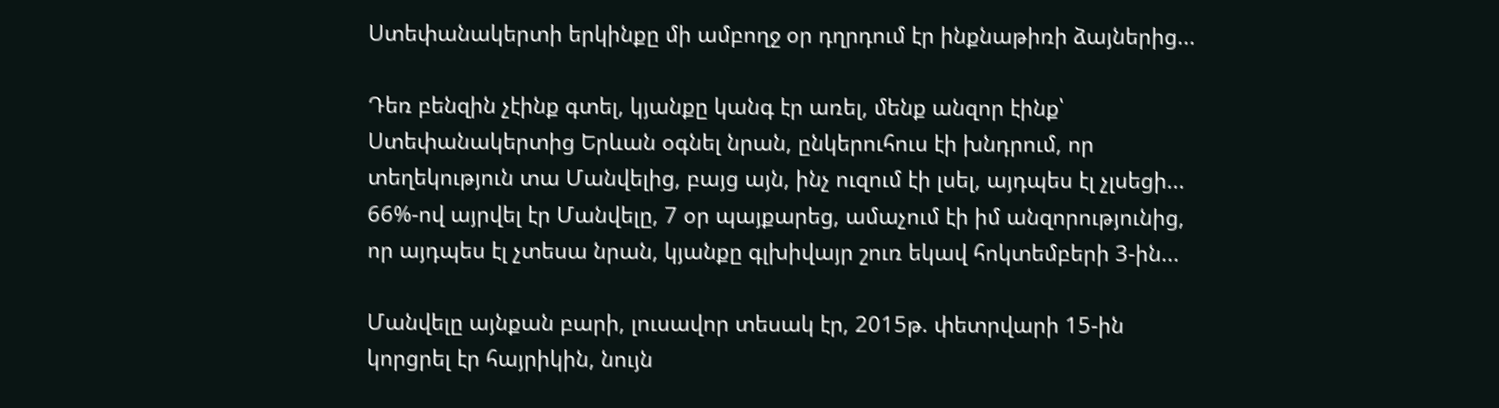Ստեփանակերտի երկինքը մի ամբողջ օր դղրդում էր ինքնաթիռի ձայներից...

Դեռ բենզին չէինք գտել, կյանքը կանգ էր առել, մենք անզոր էինք՝ Ստեփանակերտից Երևան օգնել նրան, ընկերուհուս էի խնդրում, որ տեղեկություն տա Մանվելից, բայց այն, ինչ ուզում էի լսել, այդպես էլ չլսեցի...
66%-ով այրվել էր Մանվելը, 7 օր պայքարեց, ամաչում էի իմ անզորությունից, որ այդպես էլ չտեսա նրան, կյանքը գլխիվայր շուռ եկավ հոկտեմբերի 3-ին...

Մանվելը այնքան բարի, լուսավոր տեսակ էր, 2015թ. փետրվարի 15-ին կորցրել էր հայրիկին, նույն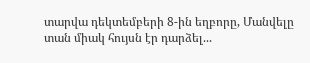տարվա դեկտեմբերի 8-ին եղբորը, Մանվելը տան միակ հույսն էր դարձել...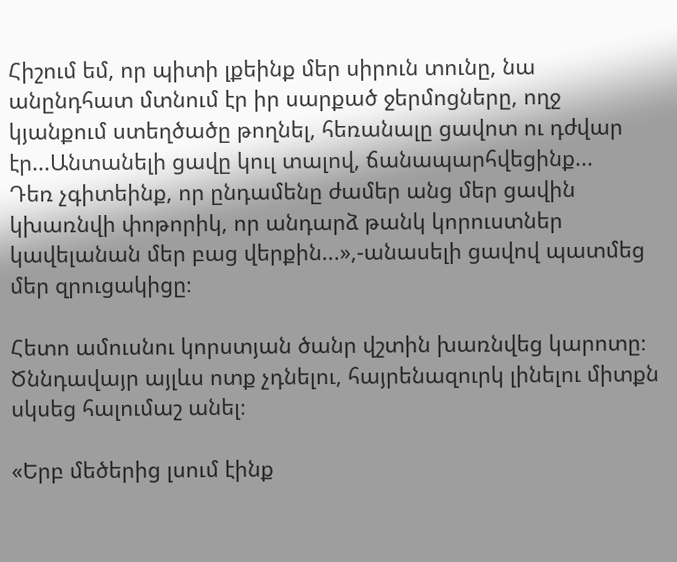Հիշում եմ, որ պիտի լքեինք մեր սիրուն տունը, նա անընդհատ մտնում էր իր սարքած ջերմոցները, ողջ կյանքում ստեղծածը թողնել, հեռանալը ցավոտ ու դժվար էր...Անտանելի ցավը կուլ տալով, ճանապարհվեցինք...
Դեռ չգիտեինք, որ ընդամենը ժամեր անց մեր ցավին կխառնվի փոթորիկ, որ անդարձ թանկ կորուստներ կավելանան մեր բաց վերքին...»,-անասելի ցավով պատմեց մեր զրուցակիցը։

Հետո ամուսնու կորստյան ծանր վշտին խառնվեց կարոտը։ Ծննդավայր այլևս ոտք չդնելու, հայրենազուրկ լինելու միտքն սկսեց հալումաշ անել։

«Երբ մեծերից լսում էինք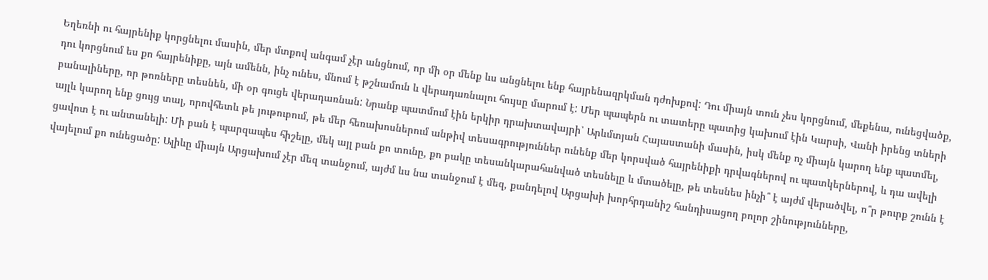Եղեռնի ու հայրենիք կորցնելու մասին, մեր մտքով անգամ չէր անցնում, որ մի օր մենք ևս անցնելու ենք հայրենազրկման դժոխքով: Դու միայն տուն չես կորցնում, մեքենա, ունեցվածք, դու կորցնում ես քո հայրենիքը, այն ամենն, ինչ ունես, մնում է թշնամուն և վերադառնալու հույսը մարում է: Մեր պապերն ու տատերը պատից կախում էին Կարսի, Վանի իրենց տների բանալիները, որ թոռները տեսնեն, մի օր գուցե վերադառնան: Նրանք պատմում էին երկիր դրախտավայրի՝ Արևմտյան Հայաստանի մասին, իսկ մենք ոչ միայն կարող ենք պատմել, այլև կարող ենք ցույց տալ, որովհետև թե յութուբում, թե մեր հեռախոսներում անթիվ տեսագրություններ ունենք մեր կորսված հայրենիքի դրվագներով ու պատկերներով, և դա ավելի ցավոտ է ու անտանելի: Մի բան է պարզապես հիշելը, մեկ այլ բան քո տունը, քո բակը տեսանկարահանված տեսնելը և մտածելը, թե տեսնես ինչի՞ է այժմ վերածվել, ո՞ր թուրք շունն է վայելում քո ունեցածը: Ալիևը միայն Արցախում չէր մեզ տանջում, այժմ ևս նա տանջում է մեզ, քանդելով Արցախի խորհրդանիշ հանդիսացող բոլոր շինությունները,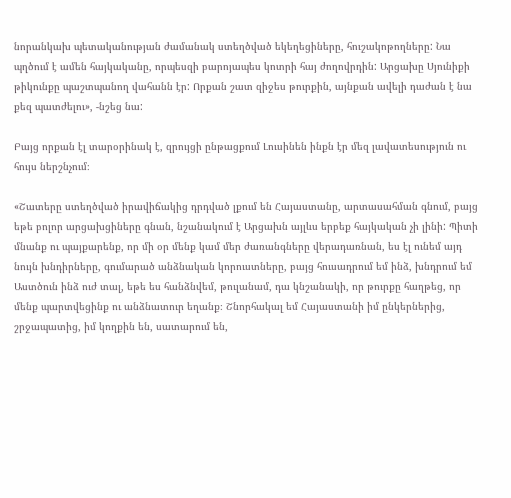նորանկախ պետականության ժամանակ ստեղծված եկեղեցիները, հուշակոթողները: Նա պղծում է ամեն հայկականը, որպեսզի բարոյապես կոտրի հայ ժողովրդին: Արցախը Սյունիքի թիկունքը պաշտպանող վահանն էր: Որքան շատ զիջես թուրքին, այնքան ավելի դաժան է նա քեզ պատժելու», -նշեց նա:

Բայց որքան էլ տարօրինակ է, զրույցի ընթացքում Լուսինեն ինքն էր մեզ լավատեսություն ու հույս ներշնչում։

«Շատերը ստեղծված իրավիճակից դրդված լքում են Հայաստանը, արտասահման գնում, բայց եթե բոլոր արցախցիները գնան, նշանակում է Արցախն այլևս երբեք հայկական չի լինի: Պիտի մնանք ու պայքարենք, որ մի օր մենք կամ մեր ժառանգները վերադառնան, ես էլ ունեմ այդ նույն խնդիրները, գումարած անձնական կորուստները, բայց հուսադրում եմ ինձ, խնդրում եմ Աստծուն ինձ ուժ տալ, եթե ես հանձնվեմ, թուլանամ, դա կնշանակի, որ թուրքը հաղթեց, որ մենք պարտվեցինք ու անձնատուր եղանք։ Շնորհակալ եմ Հայաստանի իմ ընկերներից, շրջապատից, իմ կողքին են, սատարում են,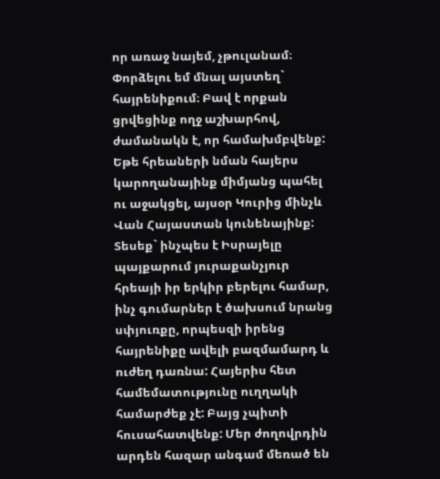որ առաջ նայեմ, չթուլանամ։ Փորձելու եմ մնալ այստեղ` հայրենիքում։ Բավ է որքան ցրվեցինք ողջ աշխարհով, ժամանակն է, որ համախմբվենք: Եթե հրեաների նման հայերս կարողանայինք միմյանց պահել ու աջակցել, այսօր Կուրից մինչև Վան Հայաստան կունենայինք: Տեսեք` ինչպես է Իսրայելը պայքարում յուրաքանչյուր հրեայի իր երկիր բերելու համար, ինչ գումարներ է ծախսում նրանց սփյուռքը, որպեսզի իրենց հայրենիքը ավելի բազմամարդ և ուժեղ դառնա: Հայերիս հետ համեմատությունը ուղղակի համարժեք չէ: Բայց չպիտի հուսահատվենք: Մեր ժողովրդին արդեն հազար անգամ մեռած են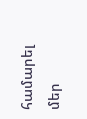համարել մեր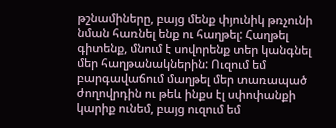թշնամիները, բայց մենք փյունիկ թռչունի նման հառնել ենք ու հաղթել: Հաղթել գիտենք, մնում է սովորենք տեր կանգնել մեր հաղթանակներին: Ուզում եմ բարգավաճում մաղթել մեր տառապած ժողովրդին ու թեև ինքս էլ սփոփանքի կարիք ունեմ, բայց ուզում եմ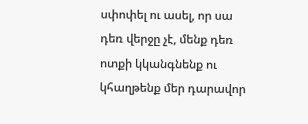սփոփել ու ասել, որ սա դեռ վերջը չէ, մենք դեռ ոտքի կկանգնենք ու կհաղթենք մեր դարավոր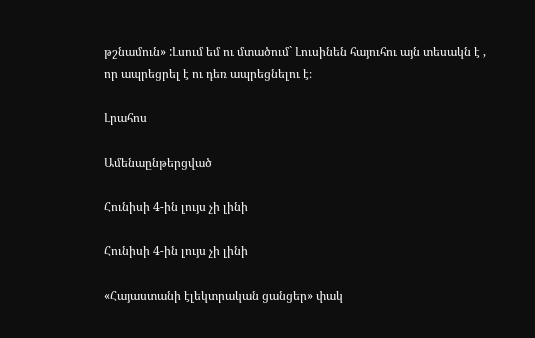թշնամուն» :Լսում եմ ու մտածում` Լուսինեն հայուհու այն տեսակն է , որ ապրեցրել է ու դեռ ապրեցնելու է։

Լրահոս

Ամենաընթերցված

Հունիսի 4-ին լույս չի լինի

Հունիսի 4-ին լույս չի լինի

«Հայաստանի էլեկտրական ցանցեր» փակ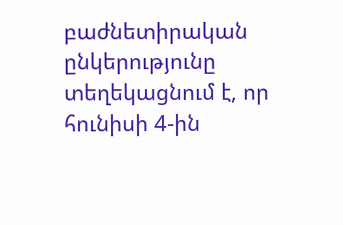բաժնետիրական ընկերությունը տեղեկացնում է, որ հունիսի 4-ին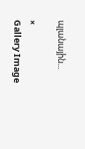պլանային...

×
Gallery Image